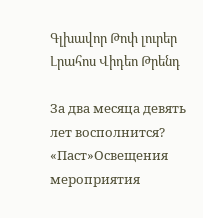Գլխավոր Թոփ լուրեր Լրահոս Վիդեո Թրենդ

За два месяца девять лет восполнится? «Паст»Освещения мероприятия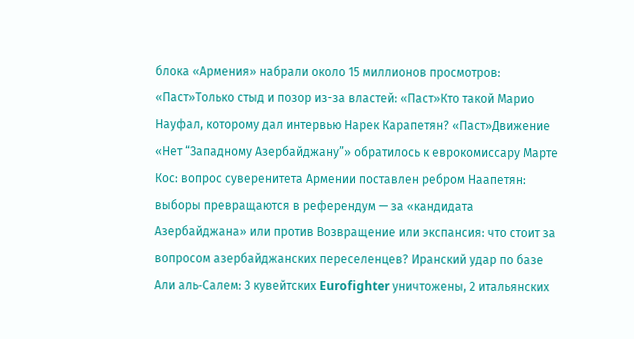блока «Армения» набрали около 15 миллионов просмотров: «Паст»Только стыд и позор из-за властей: «Паст»Кто такой Марио Науфал, которому дал интервью Нарек Карапетян? «Паст»Движение «Нет “Западному Азербайджану”» обратилось к еврокомиссару Марте Кос: вопрос суверенитета Армении поставлен ребром Наапетян: выборы превращаются в референдум — за «кандидата Азербайджана» или против Возвращение или экспансия: что стоит за вопросом азербайджанских переселенцев? Иранский удар по базе Али аль‑Салем: 3 кувейтских Eurofighter уничтожены, 2 итальянских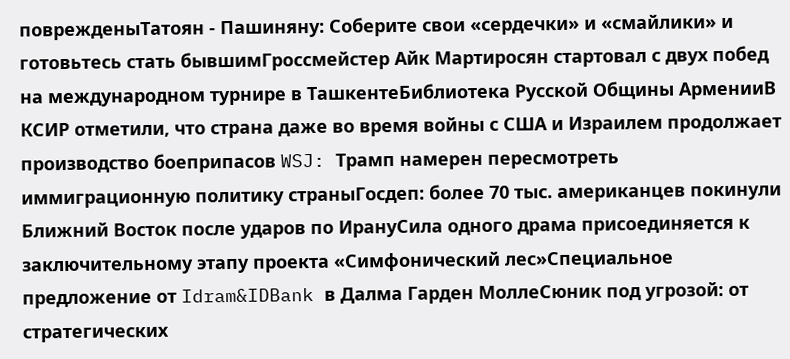поврежденыТатоян - Пашиняну: Соберите свои «сердечки» и «смайлики» и готовьтесь стать бывшимГроссмейстер Айк Мартиросян стартовал с двух побед на международном турнире в ТашкентеБиблиотека Русской Общины АрменииВ КСИР отметили, что страна даже во время войны с США и Израилем продолжает производство боеприпасов WSJ: Трамп намерен пересмотреть иммиграционную политику страныГосдеп: более 70 тыс. американцев покинули Ближний Восток после ударов по ИрануСила одного драма присоединяется к заключительному этапу проекта «Симфонический лес»Специальное предложение от Idram&IDBank в Далма Гарден МоллеСюник под угрозой: от стратегических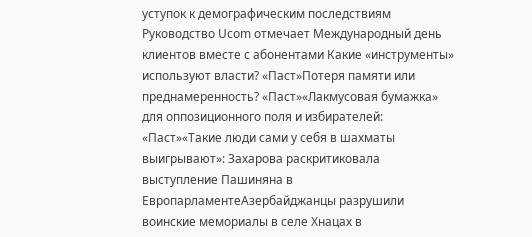уступок к демографическим последствиям Руководство Ucom отмечает Международный день клиентов вместе с абонентами Какие «инструменты» используют власти? «Паст»Потеря памяти или преднамеренность? «Паст»«Лакмусовая бумажка» для оппозиционного поля и избирателей: «Паст»«Такие люди сами у себя в шахматы выигрывают»: Захарова раскритиковала выступление Пашиняна в ЕвропарламентеАзербайджанцы разрушили воинские мемориалы в селе Хнацах в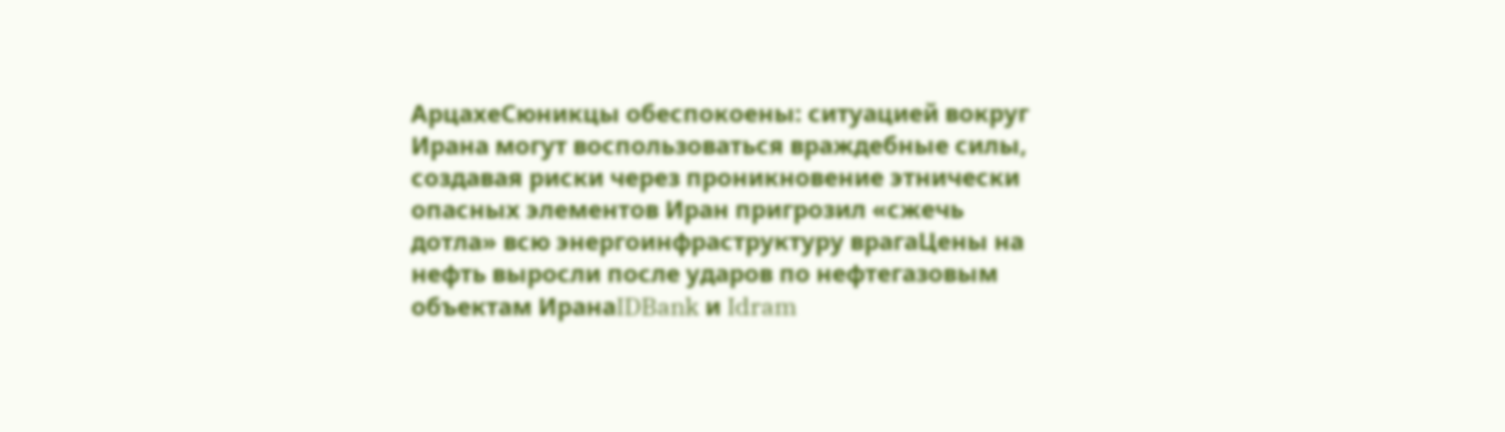АрцахеСюникцы обеспокоены: ситуацией вокруг Ирана могут воспользоваться враждебные силы, создавая риски через проникновение этнически опасных элементов Иран пригрозил «сжечь дотла» всю энергоинфраструктуру врагаЦены на нефть выросли после ударов по нефтегазовым объектам ИранаIDBank и Idram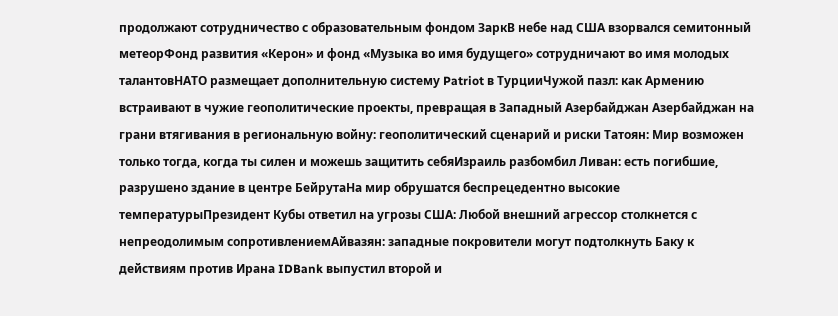продолжают сотрудничество с образовательным фондом ЗаркВ небе над США взорвался семитонный метеорФонд развития «Керон» и фонд «Музыка во имя будущего» сотрудничают во имя молодых талантовНАТО размещает дополнительную систему Patriot в ТурцииЧужой пазл: как Армению встраивают в чужие геополитические проекты, превращая в Западный Азербайджан Азербайджан на грани втягивания в региональную войну: геополитический сценарий и риски Татоян: Мир возможен только тогда, когда ты силен и можешь защитить себяИзраиль разбомбил Ливан: есть погибшие, разрушено здание в центре БейрутаНа мир обрушатся беспрецедентно высокие температурыПрезидент Кубы ответил на угрозы США: Любой внешний агрессор столкнется с непреодолимым сопротивлениемАйвазян: западные покровители могут подтолкнуть Баку к действиям против Ирана IDBank выпустил второй и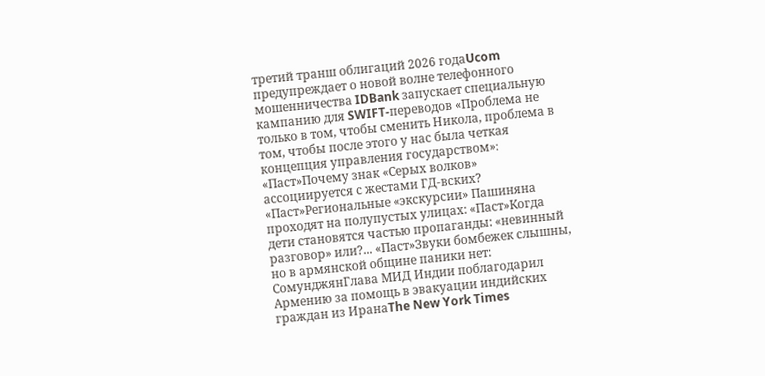третий транш облигаций 2026 годаUcom предупреждает о новой волне телефонного мошенничества IDBank запускает специальную кампанию для SWIFT-переводов «Проблема не только в том, чтобы сменить Никола, проблема в том, чтобы после этого у нас была четкая концепция управления государством»։ «Паст»Почему знак «Серых волков» ассоциируется с жестами ГД-вских? «Паст»Региональные «экскурсии» Пашиняна проходят на полупустых улицах: «Паст»Когда дети становятся частью пропаганды: «невинный разговор» или?... «Паст»Звуки бомбежек слышны, но в армянской общине паники нет: СомунджянГлава МИД Индии поблагодарил Армению за помощь в эвакуации индийских граждан из ИранаThe New York Times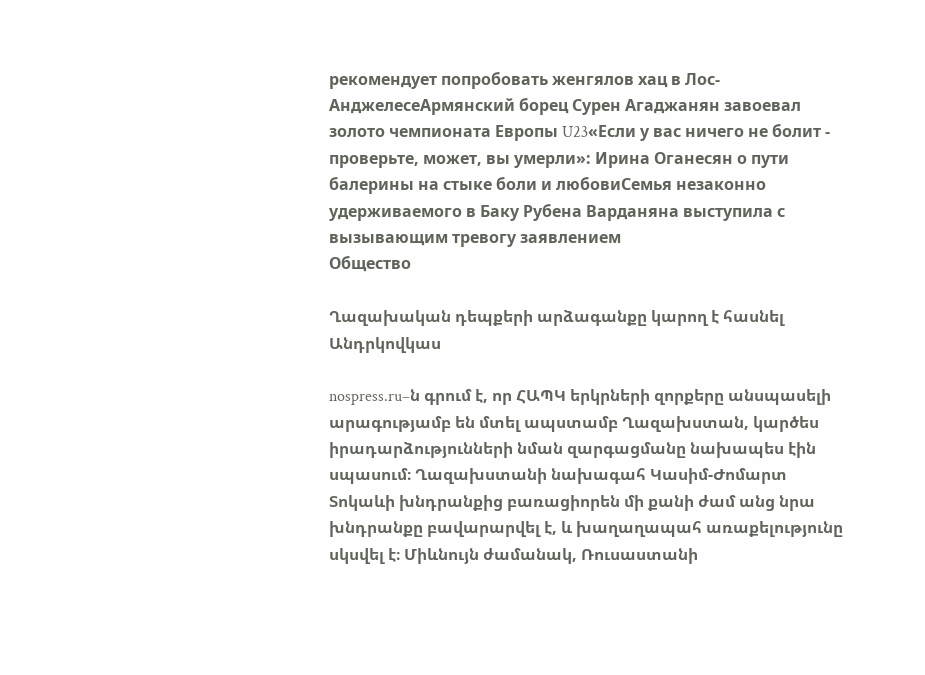рекомендует попробовать женгялов хац в Лос-АнджелесеАрмянский борец Сурен Агаджанян завоевал золото чемпионата Европы U23«Если у вас ничего не болит - проверьте, может, вы умерли»: Ирина Оганесян о пути балерины на стыке боли и любовиСемья незаконно удерживаемого в Баку Рубена Варданяна выступила с вызывающим тревогу заявлением
Общество

Ղազախական դեպքերի արձագանքը կարող է հասնել Անդրկովկաս

nospress.ru–ն գրում է, որ ՀԱՊԿ երկրների զորքերը անսպասելի արագությամբ են մտել ապստամբ Ղազախստան, կարծես իրադարձությունների նման զարգացմանը նախապես էին սպասում։ Ղազախստանի նախագահ Կասիմ-Ժոմարտ Տոկաևի խնդրանքից բառացիորեն մի քանի ժամ անց նրա խնդրանքը բավարարվել է, և խաղաղապահ առաքելությունը սկսվել է։ Միևնույն ժամանակ, Ռուսաստանի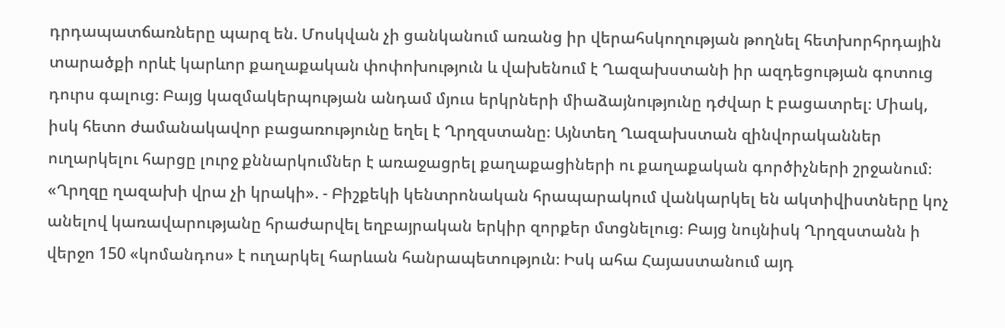դրդապատճառները պարզ են. Մոսկվան չի ցանկանում առանց իր վերահսկողության թողնել հետխորհրդային տարածքի որևէ կարևոր քաղաքական փոփոխություն և վախենում է Ղազախստանի իր ազդեցության գոտուց դուրս գալուց։ Բայց կազմակերպության անդամ մյուս երկրների միաձայնությունը դժվար է բացատրել։ Միակ, իսկ հետո ժամանակավոր բացառությունը եղել է Ղրղզստանը։ Այնտեղ Ղազախստան զինվորականներ ուղարկելու հարցը լուրջ քննարկումներ է առաջացրել քաղաքացիների ու քաղաքական գործիչների շրջանում։ «Ղրղզը ղազախի վրա չի կրակի». - Բիշքեկի կենտրոնական հրապարակում վանկարկել են ակտիվիստները կոչ անելով կառավարությանը հրաժարվել եղբայրական երկիր զորքեր մտցնելուց։ Բայց նույնիսկ Ղրղզստանն ի վերջո 150 «կոմանդոս» է ուղարկել հարևան հանրապետություն։ Իսկ ահա Հայաստանում այդ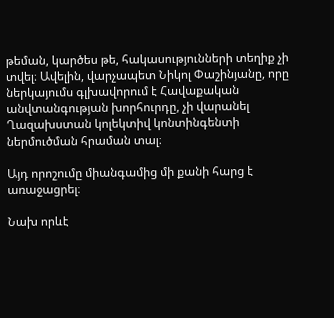թեման, կարծես թե, հակասությունների տեղիք չի տվել։ Ավելին, վարչապետ Նիկոլ Փաշինյանը, որը ներկայումս գլխավորում է Հավաքական անվտանգության խորհուրդը, չի վարանել Ղազախստան կոլեկտիվ կոնտինգենտի ներմուծման հրաման տալ։

Այդ որոշումը միանգամից մի քանի հարց է առաջացրել։

Նախ որևէ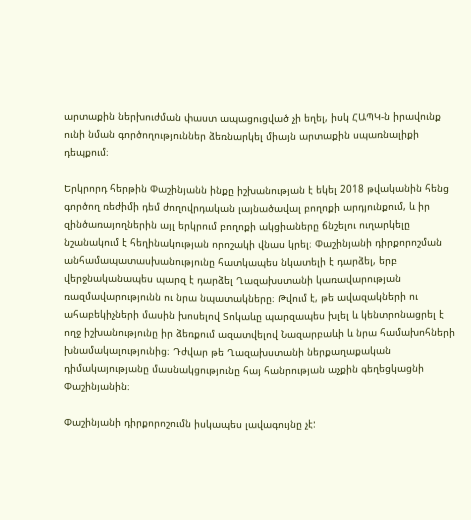արտաքին ներխուժման փաստ ապացուցված չի եղել, իսկ ՀԱՊԿ-ն իրավունք ունի նման գործողություններ ձեռնարկել միայն արտաքին սպառնալիքի դեպքում։

Երկրորդ հերթին Փաշինյանն ինքը իշխանության է եկել 2018 թվականին հենց գործող ռեժիմի դեմ ժողովրդական լայնածավալ բողոքի արդյունքում, և իր զինծառայողներին այլ երկրում բողոքի ակցիաները ճնշելու ուղարկելը նշանակում է հեղինակության որոշակի վնաս կրել։ Փաշինյանի դիրքորոշման անհամապատասխանությունը հատկապես նկատելի է դարձել, երբ վերջնականապես պարզ է դարձել Ղազախստանի կառավարության ռազմավարությունն ու նրա նպատակները։ Թվում է, թե ավազակների ու ահաբեկիչների մասին խոսելով Տոկաևը պարզապես խլել և կենտրոնացրել է ողջ իշխանությունը իր ձեռքում ազատվելով Նազարբաևի և նրա համախոհների խնամակալությունից։ Դժվար թե Ղազախստանի ներքաղաքական դիմակայությանը մասնակցությունը հայ հանրության աչքին գեղեցկացնի  Փաշինյանին։

Փաշինյանի դիրքորոշումն իսկապես լավագույնը չէ: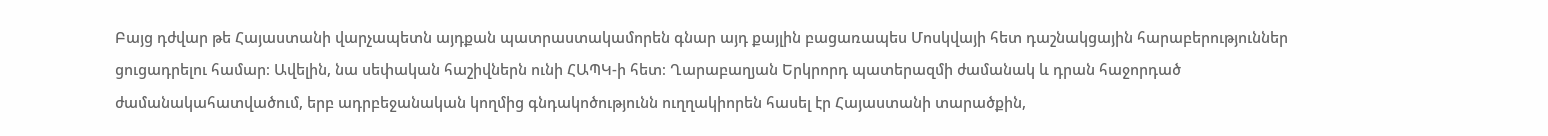Բայց դժվար թե Հայաստանի վարչապետն այդքան պատրաստակամորեն գնար այդ քայլին բացառապես Մոսկվայի հետ դաշնակցային հարաբերություններ ցուցադրելու համար։ Ավելին, նա սեփական հաշիվներն ունի ՀԱՊԿ-ի հետ։ Ղարաբաղյան Երկրորդ պատերազմի ժամանակ և դրան հաջորդած ժամանակահատվածում, երբ ադրբեջանական կողմից գնդակոծությունն ուղղակիորեն հասել էր Հայաստանի տարածքին,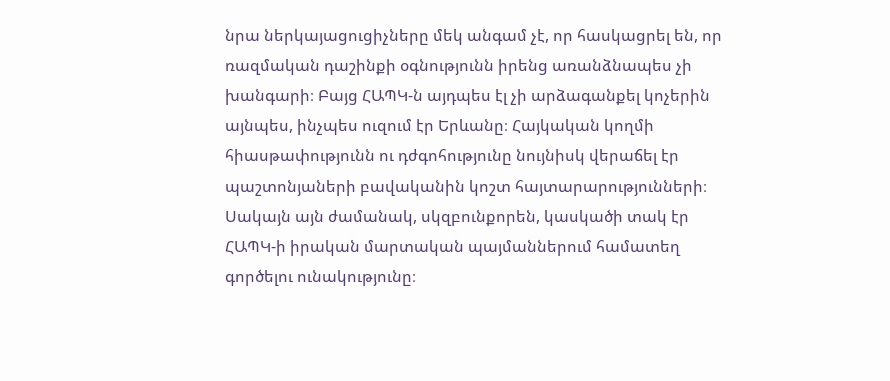նրա ներկայացուցիչները մեկ անգամ չէ, որ հասկացրել են, որ ռազմական դաշինքի օգնությունն իրենց առանձնապես չի խանգարի։ Բայց ՀԱՊԿ-ն այդպես էլ չի արձագանքել կոչերին այնպես, ինչպես ուզում էր Երևանը։ Հայկական կողմի հիասթափությունն ու դժգոհությունը նույնիսկ վերաճել էր պաշտոնյաների բավականին կոշտ հայտարարությունների։ Սակայն այն ժամանակ, սկզբունքորեն, կասկածի տակ էր ՀԱՊԿ-ի իրական մարտական պայմաններում համատեղ գործելու ունակությունը։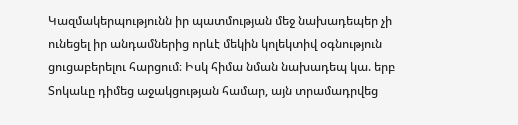Կազմակերպությունն իր պատմության մեջ նախադեպեր չի ունեցել իր անդամներից որևէ մեկին կոլեկտիվ օգնություն ցուցաբերելու հարցում։ Իսկ հիմա նման նախադեպ կա. երբ Տոկաևը դիմեց աջակցության համար, այն տրամադրվեց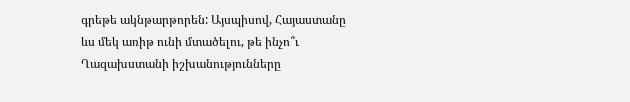գրեթե ակնթարթորեն: Այսպիսով, Հայաստանը ևս մեկ առիթ ունի մտածելու, թե ինչո՞ւ Ղազախստանի իշխանությունները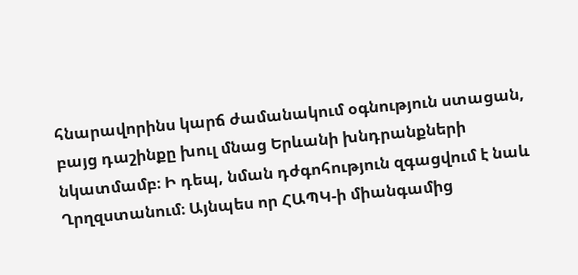հնարավորինս կարճ ժամանակում օգնություն ստացան, բայց դաշինքը խուլ մնաց Երևանի խնդրանքների նկատմամբ։ Ի դեպ, նման դժգոհություն զգացվում է նաև Ղրղզստանում։ Այնպես որ ՀԱՊԿ-ի միանգամից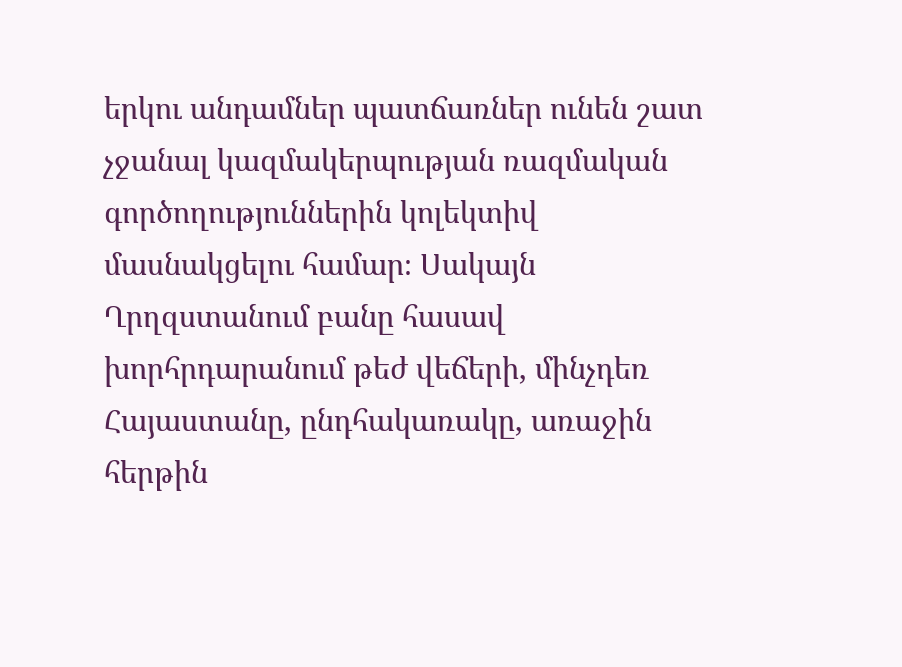երկու անդամներ պատճառներ ունեն շատ չջանալ կազմակերպության ռազմական գործողություններին կոլեկտիվ մասնակցելու համար։ Սակայն Ղրղզստանում բանը հասավ խորհրդարանում թեժ վեճերի, մինչդեռ Հայաստանը, ընդհակառակը, առաջին հերթին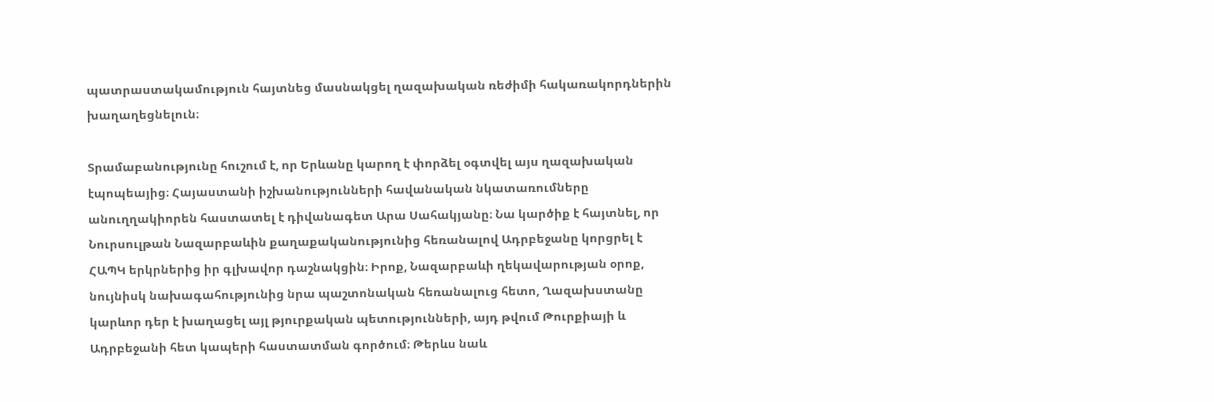պատրաստակամություն հայտնեց մասնակցել ղազախական ռեժիմի հակառակորդներին խաղաղեցնելուն։

Տրամաբանությունը հուշում է, որ Երևանը կարող է փորձել օգտվել այս ղազախական էպոպեայից։ Հայաստանի իշխանությունների հավանական նկատառումները անուղղակիորեն հաստատել է դիվանագետ Արա Սահակյանը։ Նա կարծիք է հայտնել, որ Նուրսուլթան Նազարբաևին քաղաքականությունից հեռանալով Ադրբեջանը կորցրել է ՀԱՊԿ երկրներից իր գլխավոր դաշնակցին։ Իրոք, Նազարբաևի ղեկավարության օրոք, նույնիսկ նախագահությունից նրա պաշտոնական հեռանալուց հետո, Ղազախստանը կարևոր դեր է խաղացել այլ թյուրքական պետությունների, այդ թվում Թուրքիայի և Ադրբեջանի հետ կապերի հաստատման գործում։ Թերևս նաև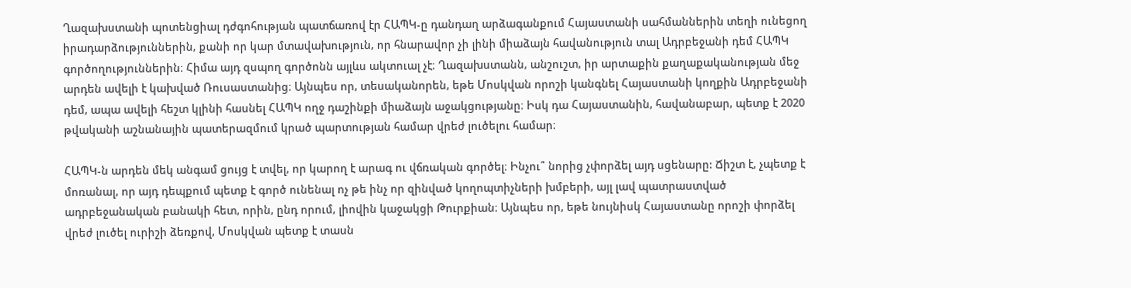Ղազախստանի պոտենցիալ դժգոհության պատճառով էր ՀԱՊԿ-ը դանդաղ արձագանքում Հայաստանի սահմաններին տեղի ունեցող իրադարձություններին, քանի որ կար մտավախություն, որ հնարավոր չի լինի միաձայն հավանություն տալ Ադրբեջանի դեմ ՀԱՊԿ գործողություններին։ Հիմա այդ զսպող գործոնն այլևս ակտուալ չէ։ Ղազախստանն, անշուշտ, իր արտաքին քաղաքականության մեջ արդեն ավելի է կախված Ռուսաստանից։ Այնպես որ, տեսականորեն, եթե Մոսկվան որոշի կանգնել Հայաստանի կողքին Ադրբեջանի դեմ, ապա ավելի հեշտ կլինի հասնել ՀԱՊԿ ողջ դաշինքի միաձայն աջակցությանը։ Իսկ դա Հայաստանին, հավանաբար, պետք է 2020 թվականի աշնանային պատերազմում կրած պարտության համար վրեժ լուծելու համար։

ՀԱՊԿ-ն արդեն մեկ անգամ ցույց է տվել, որ կարող է արագ ու վճռական գործել։ Ինչու՞ նորից չփորձել այդ սցենարը: Ճիշտ է, չպետք է մոռանալ, որ այդ դեպքում պետք է գործ ունենալ ոչ թե ինչ որ զինված կողոպտիչների խմբերի, այլ լավ պատրաստված ադրբեջանական բանակի հետ, որին, ընդ որում, լիովին կաջակցի Թուրքիան։ Այնպես որ, եթե նույնիսկ Հայաստանը որոշի փորձել վրեժ լուծել ուրիշի ձեռքով, Մոսկվան պետք է տասն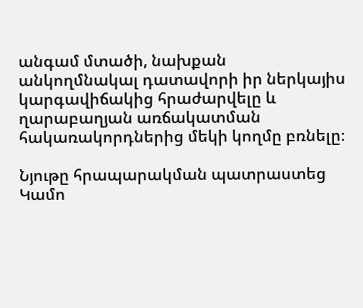անգամ մտածի, նախքան անկողմնակալ դատավորի իր ներկայիս կարգավիճակից հրաժարվելը և ղարաբաղյան առճակատման հակառակորդներից մեկի կողմը բռնելը։

Նյութը հրապարակման պատրաստեց Կամո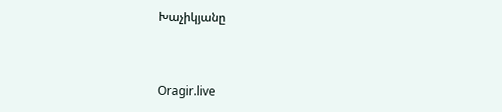Խաչիկյանը



Oragir.live